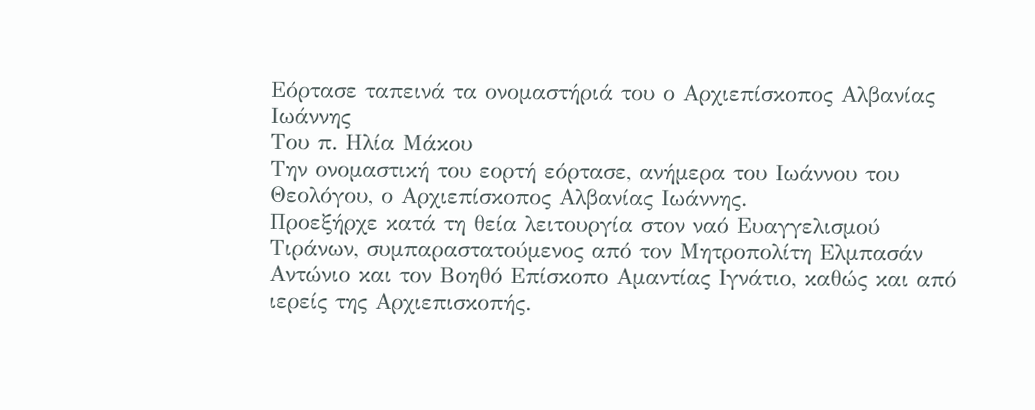Εόρτασε ταπεινά τα ονομαστήριά του ο Αρχιεπίσκοπος Αλβανίας Ιωάννης
Του π. Ηλία Μάκου
Την ονομαστική του εορτή εόρτασε, ανήμερα του Ιωάννου του Θεολόγου, ο Αρχιεπίσκοπος Αλβανίας Ιωάννης.
Προεξήρχε κατά τη θεία λειτουργία στον ναό Ευαγγελισμού Τιράνων, συμπαραστατούμενος από τον Μητροπολίτη Ελμπασάν Αντώνιο και τον Βοηθό Επίσκοπο Αμαντίας Ιγνάτιο, καθώς και από ιερείς της Αρχιεπισκοπής.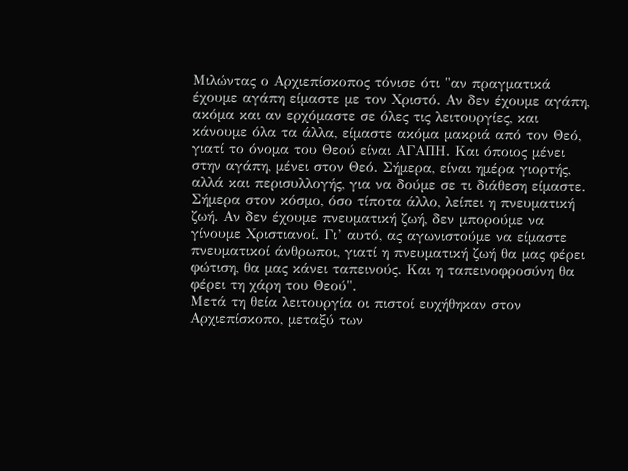Μιλώντας ο Αρχιεπίσκοπος τόνισε ότι "αν πραγματικά έχουμε αγάπη είμαστε με τον Χριστό. Αν δεν έχουμε αγάπη, ακόμα και αν ερχόμαστε σε όλες τις λειτουργίες, και κάνουμε όλα τα άλλα, είμαστε ακόμα μακριά από τον Θεό, γιατί το όνομα του Θεού είναι ΑΓΑΠΗ. Και όποιος μένει στην αγάπη, μένει στον Θεό. Σήμερα, είναι ημέρα γιορτής, αλλά και περισυλλογής, για να δούμε σε τι διάθεση είμαστε. Σήμερα στον κόσμο, όσο τίποτα άλλο, λείπει η πνευματική ζωή. Αν δεν έχουμε πνευματική ζωή, δεν μπορούμε να γίνουμε Χριστιανοί. Γι’ αυτό, ας αγωνιστούμε να είμαστε πνευματικοί άνθρωποι, γιατί η πνευματική ζωή θα μας φέρει φώτιση, θα μας κάνει ταπεινούς. Και η ταπεινοφροσύνη θα φέρει τη χάρη του Θεού".
Μετά τη θεία λειτουργία οι πιστοί ευχήθηκαν στον Αρχιεπίσκοπο, μεταξύ των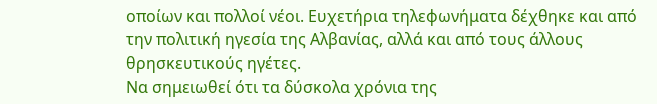οποίων και πολλοί νέοι. Ευχετήρια τηλεφωνήματα δέχθηκε και από την πολιτική ηγεσία της Αλβανίας, αλλά και από τους άλλους θρησκευτικούς ηγέτες.
Να σημειωθεί ότι τα δύσκολα χρόνια της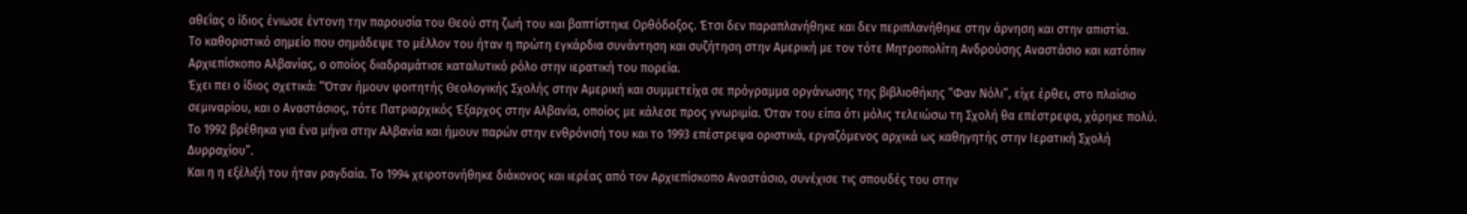αθεΐας ο ίδιος ένιωσε έντονη την παρουσία του Θεού στη ζωή του και βαπτίστηκε Ορθόδοξος. Έτσι δεν παραπλανήθηκε και δεν περιπλανήθηκε στην άρνηση και στην απιστία.
Το καθοριστικό σημείο που σημάδεψε το μέλλον του ήταν η πρώτη εγκάρδια συνάντηση και συζήτηση στην Αμερική με τον τότε Μητροπολίτη Ανδρούσης Αναστάσιο και κατόπιν Αρχιεπίσκοπο Αλβανίας, ο οποίος διαδραμάτισε καταλυτικό ρόλο στην ιερατική του πορεία.
Έχει πει ο ίδιος σχετικά: “Όταν ήμουν φοιτητής Θεολογικής Σχολής στην Αμερική και συμμετείχα σε πρόγραμμα οργάνωσης της βιβλιοθήκης “Φαν Νόλι”, είχε έρθει, στο πλαίσιο σεμιναρίου, και ο Αναστάσιος, τότε Πατριαρχικός Έξαρχος στην Αλβανία, οποίος με κάλεσε προς γνωριμία. Όταν του είπα ότι μόλις τελειώσω τη Σχολή θα επέστρεφα, χάρηκε πολύ. Το 1992 βρέθηκα για ένα μήνα στην Αλβανία και ήμουν παρών στην ενθρόνισή του και το 1993 επέστρεψα οριστικά, εργαζόμενος αρχικά ως καθηγητής στην Ιερατική Σχολή Δυρραχίου”.
Και η η εξέλιξή του ήταν ραγδαία. Το 1994 χειροτονήθηκε διάκονος και ιερέας από τον Αρχιεπίσκοπο Αναστάσιο, συνέχισε τις σπουδές του στην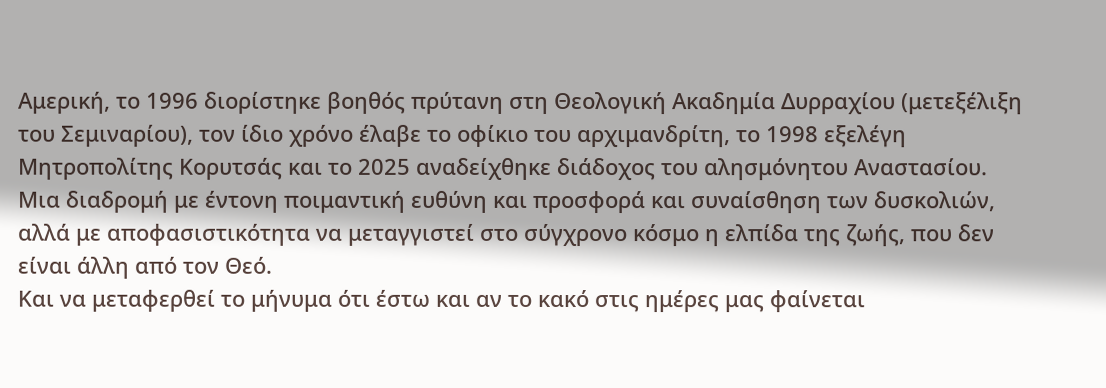Αμερική, το 1996 διορίστηκε βοηθός πρύτανη στη Θεολογική Ακαδημία Δυρραχίου (μετεξέλιξη του Σεμιναρίου), τον ίδιο χρόνο έλαβε το οφίκιο του αρχιμανδρίτη, το 1998 εξελέγη Μητροπολίτης Κορυτσάς και το 2025 αναδείχθηκε διάδοχος του αλησμόνητου Αναστασίου.
Μια διαδρομή με έντονη ποιμαντική ευθύνη και προσφορά και συναίσθηση των δυσκολιών, αλλά με αποφασιστικότητα να μεταγγιστεί στο σύγχρονο κόσμο η ελπίδα της ζωής, που δεν είναι άλλη από τον Θεό.
Και να μεταφερθεί το μήνυμα ότι έστω και αν το κακό στις ημέρες μας φαίνεται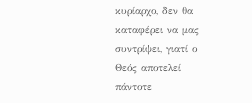κυρίαρχο, δεν θα καταφέρει να μας συντρίψει, γιατί ο Θεός αποτελεί πάντοτε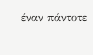έναν πάντοτε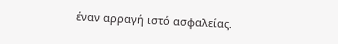έναν αρραγή ιστό ασφαλείας.